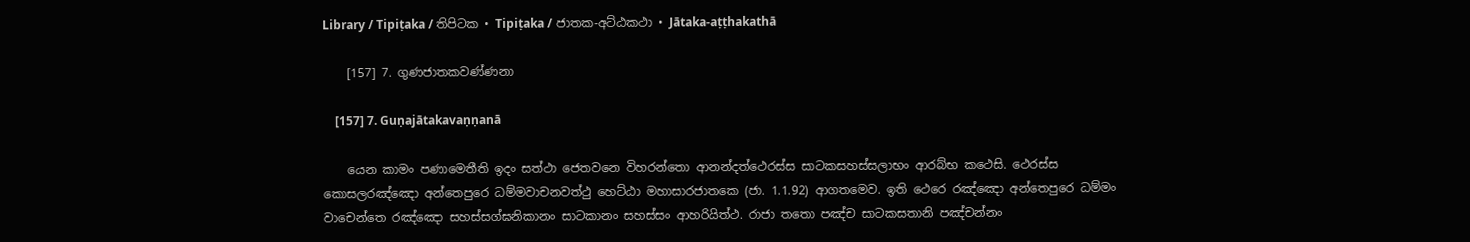Library / Tipiṭaka / තිපිටක • Tipiṭaka / ජාතක-අට්‌ඨකථා • Jātaka-aṭṭhakathā

    [157] 7. ගුණජාතකවණ්‌ණනා

    [157] 7. Guṇajātakavaṇṇanā

    යෙන කාමං පණාමෙතීති ඉදං සත්‌ථා ජෙතවනෙ විහරන්‌තො ආනන්‌දත්‌ථෙරස්‌ස සාටකසහස්‌සලාභං ආරබ්‌භ කථෙසි. ථෙරස්‌ස කොසලරඤ්‌ඤො අන්‌තෙපුරෙ ධම්‌මවාචනවත්‌ථු හෙට්‌ඨා මහාසාරජාතකෙ (ජා. 1.1.92) ආගතමෙව. ඉති ථෙරෙ රඤ්‌ඤො අන්‌තෙපුරෙ ධම්‌මං වාචෙන්‌තෙ රඤ්‌ඤො සහස්‌සග්‌ඝනිකානං සාටකානං සහස්‌සං ආහරියිත්‌ථ. රාජා තතො පඤ්‌ච සාටකසතානි පඤ්‌චන්‌නං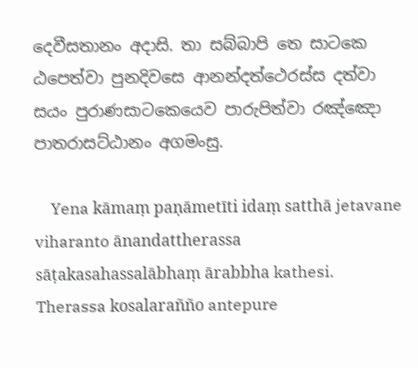දෙවීසතානං අදාසි. තා සබ්‌බාපි තෙ සාටකෙ ඨපෙත්‌වා පුනදිවසෙ ආනන්‌දත්‌ථෙරස්‌ස දත්‌වා සයං පුරාණසාටකෙයෙව පාරුපිත්‌වා රඤ්‌ඤො පාතරාසට්‌ඨානං අගමංසු.

    Yena kāmaṃ paṇāmetīti idaṃ satthā jetavane viharanto ānandattherassa sāṭakasahassalābhaṃ ārabbha kathesi. Therassa kosalarañño antepure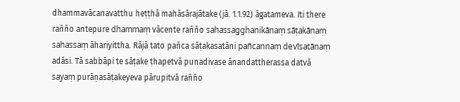dhammavācanavatthu heṭṭhā mahāsārajātake (jā. 1.1.92) āgatameva. Iti there rañño antepure dhammaṃ vācente rañño sahassagghanikānaṃ sāṭakānaṃ sahassaṃ āhariyittha. Rājā tato pañca sāṭakasatāni pañcannaṃ devīsatānaṃ adāsi. Tā sabbāpi te sāṭake ṭhapetvā punadivase ānandattherassa datvā sayaṃ purāṇasāṭakeyeva pārupitvā rañño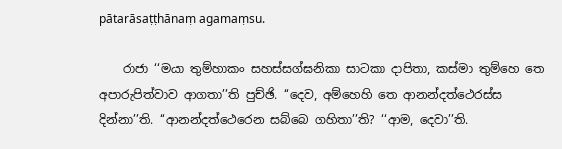pātarāsaṭṭhānaṃ agamaṃsu.

    රාජා ‘‘මයා තුම්‌හාකං සහස්‌සග්‌ඝනිකා සාටකා දාපිතා, කස්‌මා තුම්‌හෙ තෙ අපාරුපිත්‌වාව ආගතා’’ති පුච්‌ඡි. ‘‘දෙව, අම්‌හෙහි තෙ ආනන්‌දත්‌ථෙරස්‌ස දින්‌නා’’ති. ‘‘ආනන්‌දත්‌ථෙරෙන සබ්‌බෙ ගහිතා’’ති? ‘‘ආම, දෙවා’’ති.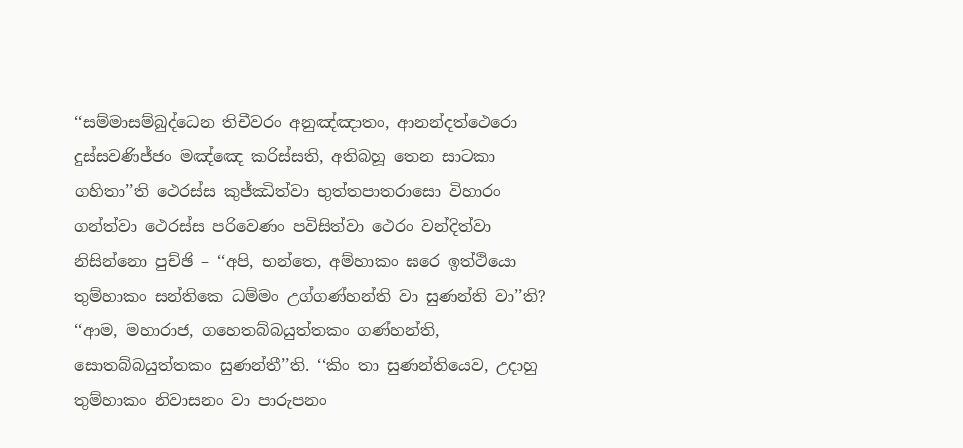‘‘සම්‌මාසම්‌බුද්‌ධෙන තිචීවරං අනුඤ්‌ඤාතං, ආනන්‌දත්‌ථෙරො දුස්‌සවණිජ්‌ජං මඤ්‌ඤෙ කරිස්‌සති, අතිබහූ තෙන සාටකා ගහිතා’’ති ථෙරස්‌ස කුජ්‌ඣිත්‌වා භුත්‌තපාතරාසො විහාරං ගන්‌ත්‌වා ථෙරස්‌ස පරිවෙණං පවිසිත්‌වා ථෙරං වන්‌දිත්‌වා නිසින්‌නො පුච්‌ඡි – ‘‘අපි, භන්‌තෙ, අම්‌හාකං ඝරෙ ඉත්‌ථියො තුම්‌හාකං සන්‌තිකෙ ධම්‌මං උග්‌ගණ්‌හන්‌ති වා සුණන්‌ති වා’’ති? ‘‘ආම, මහාරාජ, ගහෙතබ්‌බයුත්‌තකං ගණ්‌හන්‌ති, සොතබ්‌බයුත්‌තකං සුණන්‌තී’’ති. ‘‘කිං තා සුණන්‌තියෙව, උදාහු තුම්‌හාකං නිවාසනං වා පාරුපනං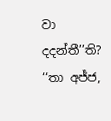වා දදන්‌තී’’ති? ‘‘තා අජ්‌ජ,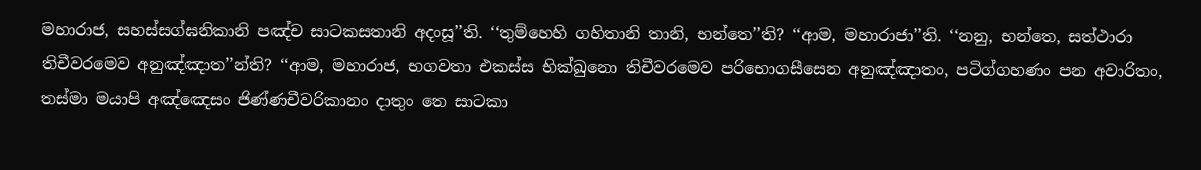මහාරාජ, සහස්‌සග්‌ඝනිකානි පඤ්‌ච සාටකසතානි අදංසූ’’ති. ‘‘තුම්‌හෙහි ගහිතානි තානි, භන්‌තෙ’’ති? ‘‘ආම, මහාරාජා’’ති. ‘‘නනු, භන්‌තෙ, සත්‌ථාරා තිචීවරමෙව අනුඤ්‌ඤාත’’න්‌ති? ‘‘ආම, මහාරාජ, භගවතා එකස්‌ස භික්‌ඛුනො තිචීවරමෙව පරිභොගසීසෙන අනුඤ්‌ඤාතං, පටිග්‌ගහණං පන අවාරිතං, තස්‌මා මයාපි අඤ්‌ඤෙසං ජිණ්‌ණචීවරිකානං දාතුං තෙ සාටකා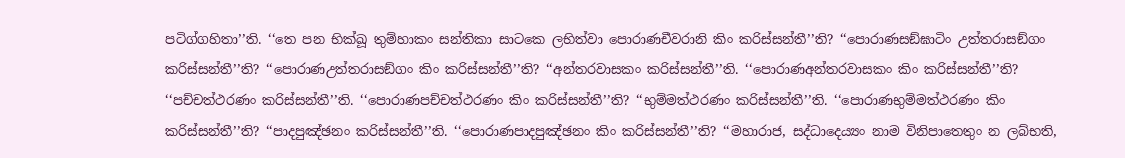පටිග්‌ගහිතා’’ති. ‘‘තෙ පන භික්‌ඛූ තුම්‌හාකං සන්‌තිකා සාටකෙ ලභිත්‌වා පොරාණචීවරානි කිං කරිස්‌සන්‌තී’’ති? ‘‘පොරාණසඞ්‌ඝාටිං උත්‌තරාසඞ්‌ගං කරිස්‌සන්‌තී’’ති? ‘‘පොරාණඋත්‌තරාසඞ්‌ගං කිං කරිස්‌සන්‌තී’’ති? ‘‘අන්‌තරවාසකං කරිස්‌සන්‌තී’’ති. ‘‘පොරාණඅන්‌තරවාසකං කිං කරිස්‌සන්‌තී’’ති? ‘‘පච්‌චත්‌ථරණං කරිස්‌සන්‌තී’’ති. ‘‘පොරාණපච්‌චත්‌ථරණං කිං කරිස්‌සන්‌තී’’ති? ‘‘භුම්‌මත්‌ථරණං කරිස්‌සන්‌තී’’ති. ‘‘පොරාණභුම්‌මත්‌ථරණං කිං කරිස්‌සන්‌තී’’ති? ‘‘පාදපුඤ්‌ඡනං කරිස්‌සන්‌තී’’ති. ‘‘පොරාණපාදපුඤ්‌ඡනං කිං කරිස්‌සන්‌තී’’ති? ‘‘මහාරාජ, සද්‌ධාදෙය්‍යං නාම විනිපාතෙතුං න ලබ්‌භති,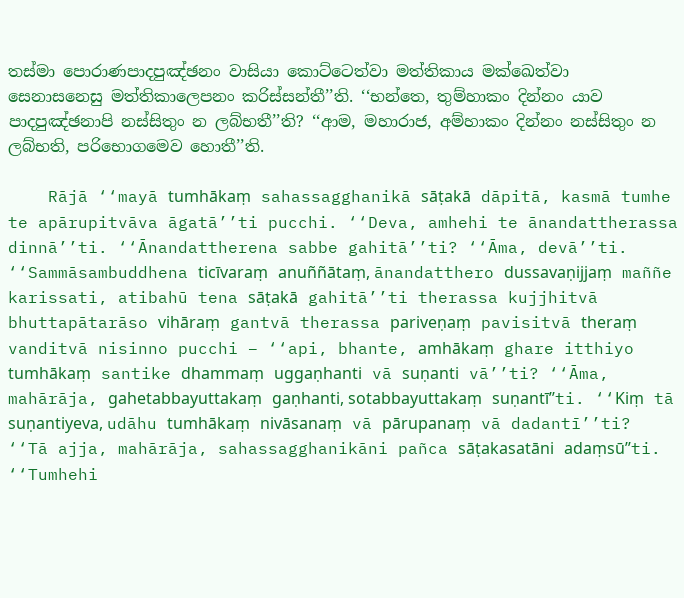තස්‌මා පොරාණපාදපුඤ්‌ඡනං වාසියා කොට්‌ටෙත්‌වා මත්‌තිකාය මක්‌ඛෙත්‌වා සෙනාසනෙසු මත්‌තිකාලෙපනං කරිස්‌සන්‌තී’’ති. ‘‘භන්‌තෙ, තුම්‌හාකං දින්‌නං යාව පාදපුඤ්‌ඡනාපි නස්‌සිතුං න ලබ්‌භතී’’ති? ‘‘ආම, මහාරාජ, අම්‌හාකං දින්‌නං නස්‌සිතුං න ලබ්‌භති, පරිභොගමෙව හොතී’’ති.

    Rājā ‘‘mayā tumhākaṃ sahassagghanikā sāṭakā dāpitā, kasmā tumhe te apārupitvāva āgatā’’ti pucchi. ‘‘Deva, amhehi te ānandattherassa dinnā’’ti. ‘‘Ānandattherena sabbe gahitā’’ti? ‘‘Āma, devā’’ti. ‘‘Sammāsambuddhena ticīvaraṃ anuññātaṃ, ānandatthero dussavaṇijjaṃ maññe karissati, atibahū tena sāṭakā gahitā’’ti therassa kujjhitvā bhuttapātarāso vihāraṃ gantvā therassa pariveṇaṃ pavisitvā theraṃ vanditvā nisinno pucchi – ‘‘api, bhante, amhākaṃ ghare itthiyo tumhākaṃ santike dhammaṃ uggaṇhanti vā suṇanti vā’’ti? ‘‘Āma, mahārāja, gahetabbayuttakaṃ gaṇhanti, sotabbayuttakaṃ suṇantī’’ti. ‘‘Kiṃ tā suṇantiyeva, udāhu tumhākaṃ nivāsanaṃ vā pārupanaṃ vā dadantī’’ti? ‘‘Tā ajja, mahārāja, sahassagghanikāni pañca sāṭakasatāni adaṃsū’’ti. ‘‘Tumhehi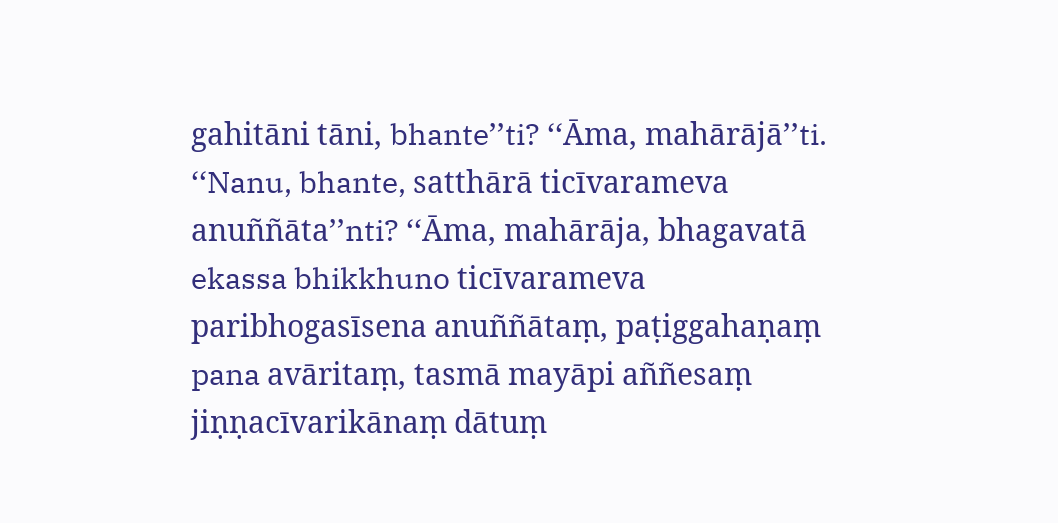gahitāni tāni, bhante’’ti? ‘‘Āma, mahārājā’’ti. ‘‘Nanu, bhante, satthārā ticīvarameva anuññāta’’nti? ‘‘Āma, mahārāja, bhagavatā ekassa bhikkhuno ticīvarameva paribhogasīsena anuññātaṃ, paṭiggahaṇaṃ pana avāritaṃ, tasmā mayāpi aññesaṃ jiṇṇacīvarikānaṃ dātuṃ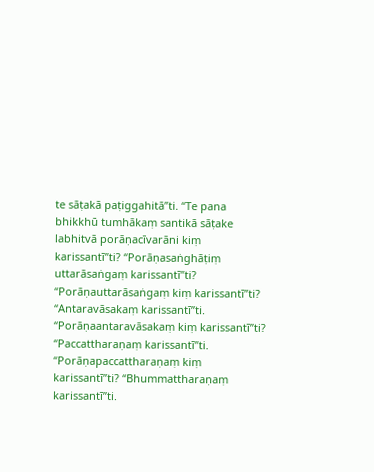te sāṭakā paṭiggahitā’’ti. ‘‘Te pana bhikkhū tumhākaṃ santikā sāṭake labhitvā porāṇacīvarāni kiṃ karissantī’’ti? ‘‘Porāṇasaṅghāṭiṃ uttarāsaṅgaṃ karissantī’’ti? ‘‘Porāṇauttarāsaṅgaṃ kiṃ karissantī’’ti? ‘‘Antaravāsakaṃ karissantī’’ti. ‘‘Porāṇaantaravāsakaṃ kiṃ karissantī’’ti? ‘‘Paccattharaṇaṃ karissantī’’ti. ‘‘Porāṇapaccattharaṇaṃ kiṃ karissantī’’ti? ‘‘Bhummattharaṇaṃ karissantī’’ti.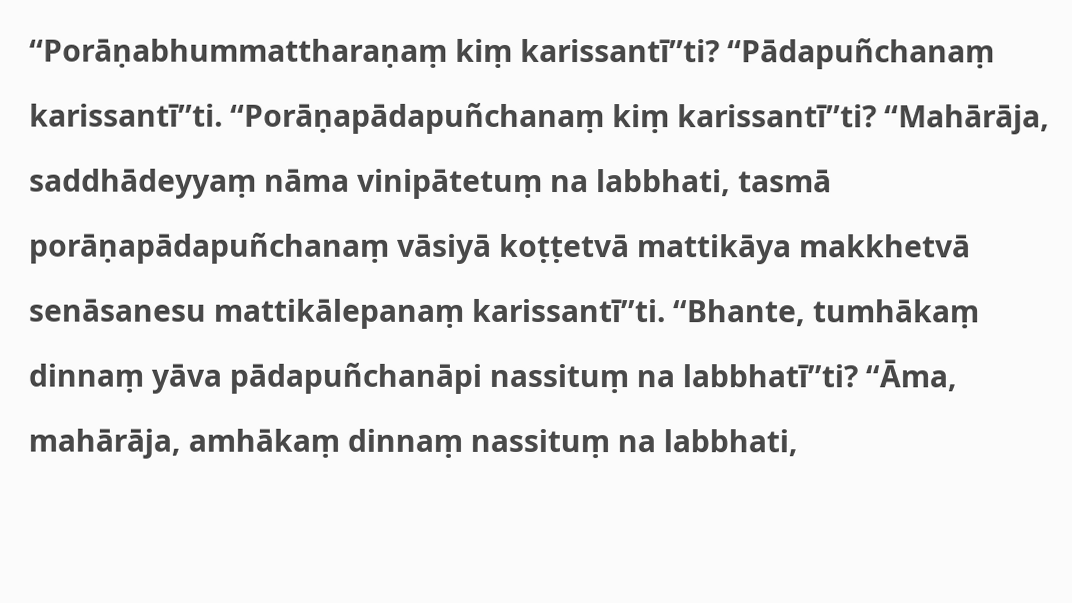‘‘Porāṇabhummattharaṇaṃ kiṃ karissantī’’ti? ‘‘Pādapuñchanaṃ karissantī’’ti. ‘‘Porāṇapādapuñchanaṃ kiṃ karissantī’’ti? ‘‘Mahārāja, saddhādeyyaṃ nāma vinipātetuṃ na labbhati, tasmā porāṇapādapuñchanaṃ vāsiyā koṭṭetvā mattikāya makkhetvā senāsanesu mattikālepanaṃ karissantī’’ti. ‘‘Bhante, tumhākaṃ dinnaṃ yāva pādapuñchanāpi nassituṃ na labbhatī’’ti? ‘‘Āma, mahārāja, amhākaṃ dinnaṃ nassituṃ na labbhati,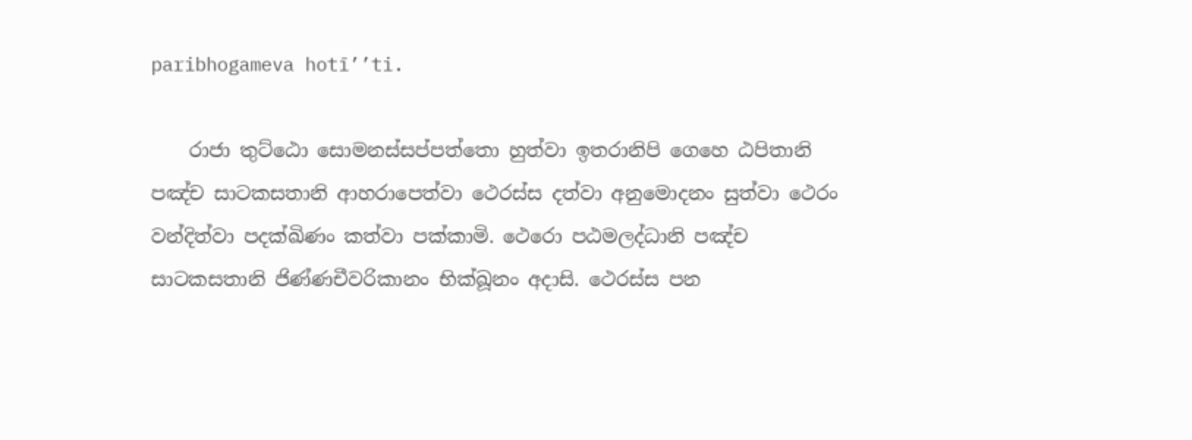paribhogameva hotī’’ti.

    රාජා තුට්‌ඨො සොමනස්‌සප්‌පත්‌තො හුත්‌වා ඉතරානිපි ගෙහෙ ඨපිතානි පඤ්‌ච සාටකසතානි ආහරාපෙත්‌වා ථෙරස්‌ස දත්‌වා අනුමොදනං සුත්‌වා ථෙරං වන්‌දිත්‌වා පදක්‌ඛිණං කත්‌වා පක්‌කාමි. ථෙරො පඨමලද්‌ධානි පඤ්‌ච සාටකසතානි ජිණ්‌ණචීවරිකානං භික්‌ඛූනං අදාසි. ථෙරස්‌ස පන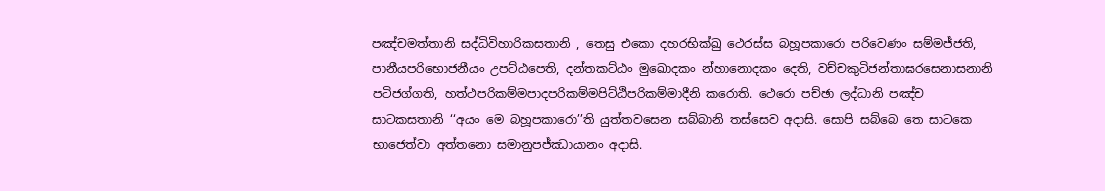පඤ්‌චමත්‌තානි සද්‌ධිවිහාරිකසතානි , තෙසු එකො දහරභික්‌ඛු ථෙරස්‌ස බහූපකාරො පරිවෙණං සම්‌මජ්‌ජති, පානීයපරිභොජනීයං උපට්‌ඨපෙති, දන්‌තකට්‌ඨං මුඛොදකං න්‌හානොදකං දෙති, වච්‌චකුටිජන්‌තාඝරසෙනාසනානි පටිජග්‌ගති, හත්‌ථපරිකම්‌මපාදපරිකම්‌මපිට්‌ඨිපරිකම්‌මාදීනි කරොති. ථෙරො පච්‌ඡා ලද්‌ධානි පඤ්‌ච සාටකසතානි ‘‘අයං මෙ බහූපකාරො’’ති යුත්‌තවසෙන සබ්‌බානි තස්‌සෙව අදාසි. සොපි සබ්‌බෙ තෙ සාටකෙ භාජෙත්‌වා අත්‌තනො සමානුපජ්‌ඣායානං අදාසි.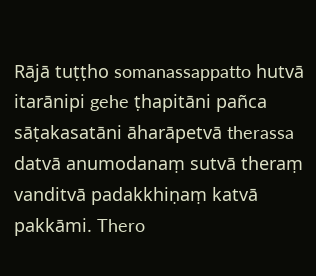Rājā tuṭṭho somanassappatto hutvā itarānipi gehe ṭhapitāni pañca sāṭakasatāni āharāpetvā therassa datvā anumodanaṃ sutvā theraṃ vanditvā padakkhiṇaṃ katvā pakkāmi. Thero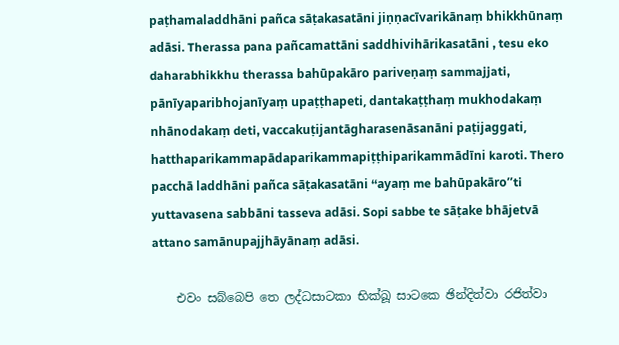paṭhamaladdhāni pañca sāṭakasatāni jiṇṇacīvarikānaṃ bhikkhūnaṃ adāsi. Therassa pana pañcamattāni saddhivihārikasatāni , tesu eko daharabhikkhu therassa bahūpakāro pariveṇaṃ sammajjati, pānīyaparibhojanīyaṃ upaṭṭhapeti, dantakaṭṭhaṃ mukhodakaṃ nhānodakaṃ deti, vaccakuṭijantāgharasenāsanāni paṭijaggati, hatthaparikammapādaparikammapiṭṭhiparikammādīni karoti. Thero pacchā laddhāni pañca sāṭakasatāni ‘‘ayaṃ me bahūpakāro’’ti yuttavasena sabbāni tasseva adāsi. Sopi sabbe te sāṭake bhājetvā attano samānupajjhāyānaṃ adāsi.

    එවං සබ්‌බෙපි තෙ ලද්‌ධසාටකා භික්‌ඛූ සාටකෙ ඡින්‌දිත්‌වා රජිත්‌වා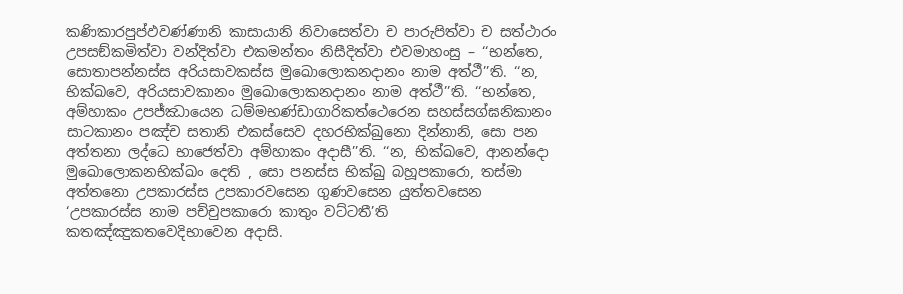කණිකාරපුප්‌ඵවණ්‌ණානි කාසායානි නිවාසෙත්‌වා ච පාරුපිත්‌වා ච සත්‌ථාරං උපසඞ්‌කමිත්‌වා වන්‌දිත්‌වා එකමන්‌තං නිසීදිත්‌වා එවමාහංසු – ‘‘භන්‌තෙ, සොතාපන්‌නස්‌ස අරියසාවකස්‌ස මුඛොලොකනදානං නාම අත්‌ථී’’ති. ‘‘න, භික්‌ඛවෙ, අරියසාවකානං මුඛොලොකනදානං නාම අත්‌ථී’’ති. ‘‘භන්‌තෙ, අම්‌හාකං උපජ්‌ඣායෙන ධම්‌මභණ්‌ඩාගාරිකත්‌ථෙරෙන සහස්‌සග්‌ඝනිකානං සාටකානං පඤ්‌ච සතානි එකස්‌සෙව දහරභික්‌ඛුනො දින්‌නානි, සො පන අත්‌තනා ලද්‌ධෙ භාජෙත්‌වා අම්‌හාකං අදාසී’’ති. ‘‘න, භික්‌ඛවෙ, ආනන්‌දො මුඛොලොකනභික්‌ඛං දෙති , සො පනස්‌ස භික්‌ඛු බහූපකාරො, තස්‌මා අත්‌තනො උපකාරස්‌ස උපකාරවසෙන ගුණවසෙන යුත්‌තවසෙන ‘උපකාරස්‌ස නාම පච්‌චුපකාරො කාතුං වට්‌ටතී’ති කතඤ්‌ඤුකතවෙදිභාවෙන අදාසි.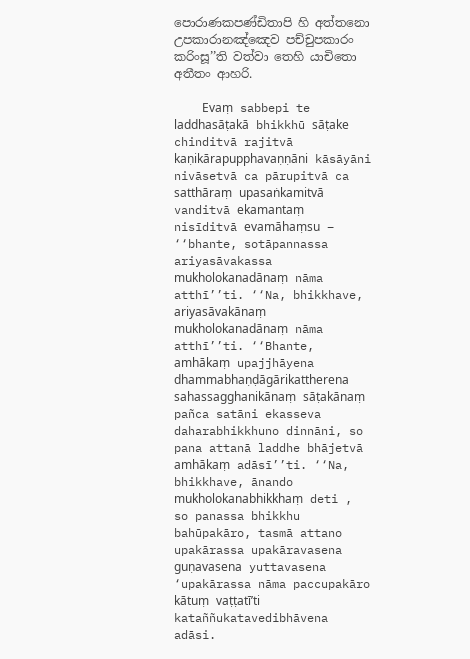පොරාණකපණ්‌ඩිතාපි හි අත්‌තනො උපකාරානඤ්‌ඤෙව පච්‌චුපකාරං කරිංසූ’’ති වත්‌වා තෙහි යාචිතො අතීතං ආහරි.

    Evaṃ sabbepi te laddhasāṭakā bhikkhū sāṭake chinditvā rajitvā kaṇikārapupphavaṇṇāni kāsāyāni nivāsetvā ca pārupitvā ca satthāraṃ upasaṅkamitvā vanditvā ekamantaṃ nisīditvā evamāhaṃsu – ‘‘bhante, sotāpannassa ariyasāvakassa mukholokanadānaṃ nāma atthī’’ti. ‘‘Na, bhikkhave, ariyasāvakānaṃ mukholokanadānaṃ nāma atthī’’ti. ‘‘Bhante, amhākaṃ upajjhāyena dhammabhaṇḍāgārikattherena sahassagghanikānaṃ sāṭakānaṃ pañca satāni ekasseva daharabhikkhuno dinnāni, so pana attanā laddhe bhājetvā amhākaṃ adāsī’’ti. ‘‘Na, bhikkhave, ānando mukholokanabhikkhaṃ deti , so panassa bhikkhu bahūpakāro, tasmā attano upakārassa upakāravasena guṇavasena yuttavasena ‘upakārassa nāma paccupakāro kātuṃ vaṭṭatī’ti kataññukatavedibhāvena adāsi.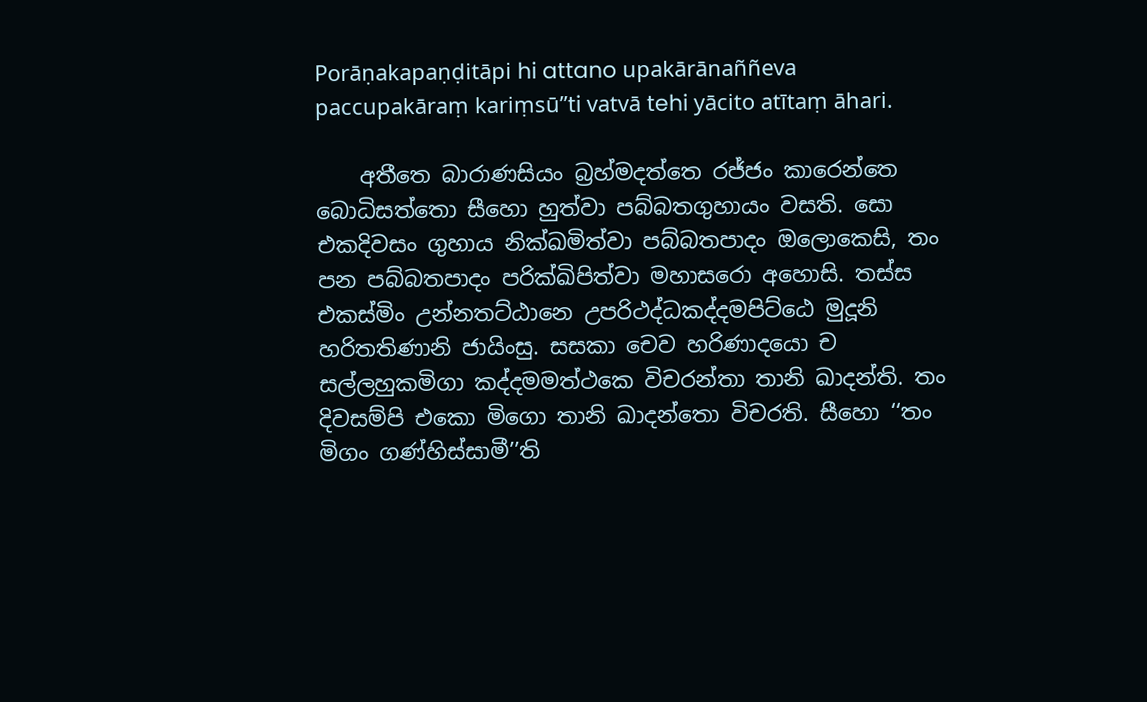Porāṇakapaṇḍitāpi hi attano upakārānaññeva paccupakāraṃ kariṃsū’’ti vatvā tehi yācito atītaṃ āhari.

    අතීතෙ බාරාණසියං බ්‍රහ්‌මදත්‌තෙ රජ්‌ජං කාරෙන්‌තෙ බොධිසත්‌තො සීහො හුත්‌වා පබ්‌බතගුහායං වසති. සො එකදිවසං ගුහාය නික්‌ඛමිත්‌වා පබ්‌බතපාදං ඔලොකෙසි, තං පන පබ්‌බතපාදං පරික්‌ඛිපිත්‌වා මහාසරො අහොසි. තස්‌ස එකස්‌මිං උන්‌නතට්‌ඨානෙ උපරිථද්‌ධකද්‌දමපිට්‌ඨෙ මුදූනි හරිතතිණානි ජායිංසු. සසකා චෙව හරිණාදයො ච සල්‌ලහුකමිගා කද්‌දමමත්‌ථකෙ විචරන්‌තා තානි ඛාදන්‌ති. තං දිවසම්‌පි එකො මිගො තානි ඛාදන්‌තො විචරති. සීහො ‘‘තං මිගං ගණ්‌හිස්‌සාමී’’ති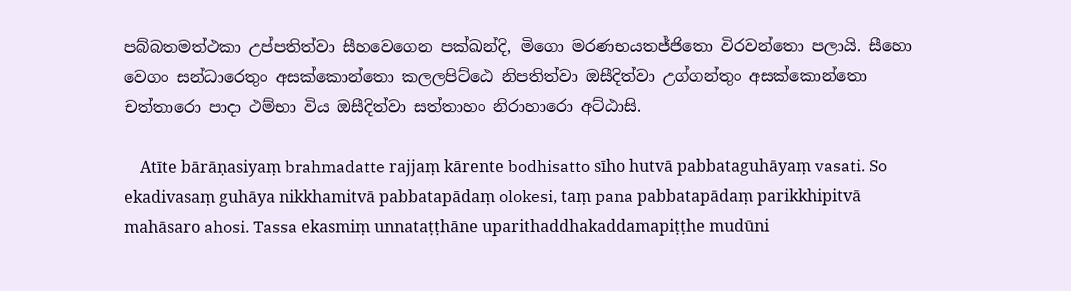පබ්‌බතමත්‌ථකා උප්‌පතිත්‌වා සීහවෙගෙන පක්‌ඛන්‌දි, මිගො මරණභයතජ්‌ජිතො විරවන්‌තො පලායි. සීහො වෙගං සන්‌ධාරෙතුං අසක්‌කොන්‌තො කලලපිට්‌ඨෙ නිපතිත්‌වා ඔසීදිත්‌වා උග්‌ගන්‌තුං අසක්‌කොන්‌තො චත්‌තාරො පාදා ථම්‌භා විය ඔසීදිත්‌වා සත්‌තාහං නිරාහාරො අට්‌ඨාසි.

    Atīte bārāṇasiyaṃ brahmadatte rajjaṃ kārente bodhisatto sīho hutvā pabbataguhāyaṃ vasati. So ekadivasaṃ guhāya nikkhamitvā pabbatapādaṃ olokesi, taṃ pana pabbatapādaṃ parikkhipitvā mahāsaro ahosi. Tassa ekasmiṃ unnataṭṭhāne uparithaddhakaddamapiṭṭhe mudūni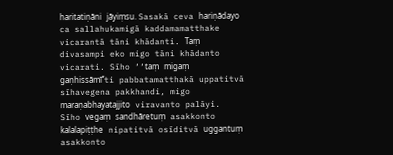haritatiṇāni jāyiṃsu. Sasakā ceva hariṇādayo ca sallahukamigā kaddamamatthake vicarantā tāni khādanti. Taṃ divasampi eko migo tāni khādanto vicarati. Sīho ‘‘taṃ migaṃ gaṇhissāmī’’ti pabbatamatthakā uppatitvā sīhavegena pakkhandi, migo maraṇabhayatajjito viravanto palāyi. Sīho vegaṃ sandhāretuṃ asakkonto kalalapiṭṭhe nipatitvā osīditvā uggantuṃ asakkonto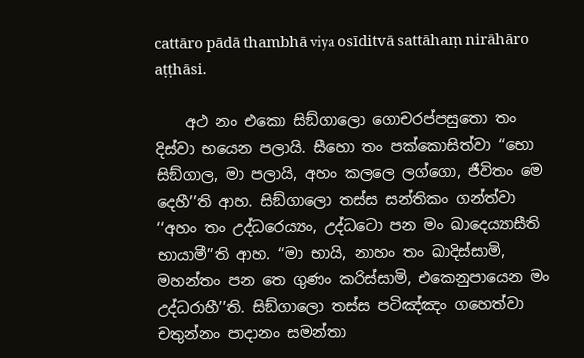cattāro pādā thambhā viya osīditvā sattāhaṃ nirāhāro aṭṭhāsi.

    අථ නං එකො සිඞ්‌ගාලො ගොචරප්‌පසුතො තං දිස්‌වා භයෙන පලායි. සීහො තං පක්‌කොසිත්‌වා ‘‘භො සිඞ්‌ගාල, මා පලායි, අහං කලලෙ ලග්‌ගො, ජීවිතං මෙ දෙහී’’ති ආහ. සිඞ්‌ගාලො තස්‌ස සන්‌තිකං ගන්‌ත්‌වා ‘‘අහං තං උද්‌ධරෙය්‍යං, උද්‌ධටො පන මං ඛාදෙය්‍යාසීති භායාමී’’ති ආහ. ‘‘මා භායි, නාහං තං ඛාදිස්‌සාමි, මහන්‌තං පන තෙ ගුණං කරිස්‌සාමි, එකෙනුපායෙන මං උද්‌ධරාහී’’ති. සිඞ්‌ගාලො තස්‌ස පටිඤ්‌ඤං ගහෙත්‌වා චතුන්‌නං පාදානං සමන්‌තා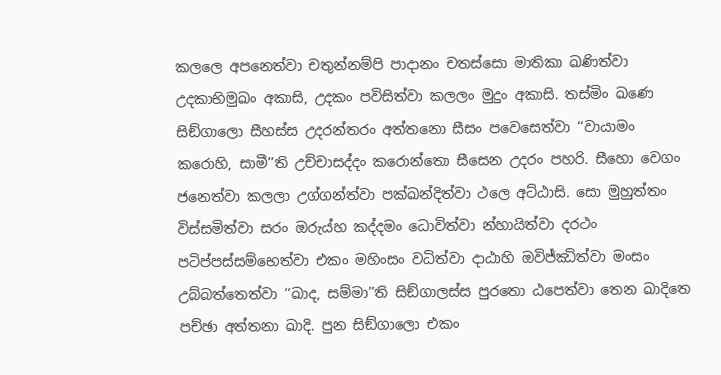කලලෙ අපනෙත්‌වා චතුන්‌නම්‌පි පාදානං චතස්‌සො මාතිකා ඛණිත්‌වා උදකාභිමුඛං අකාසි, උදකං පවිසිත්‌වා කලලං මුදුං අකාසි. තස්‌මිං ඛණෙ සිඞ්‌ගාලො සීහස්‌ස උදරන්‌තරං අත්‌තනො සීසං පවෙසෙත්‌වා ‘‘වායාමං කරොහි, සාමී’’ති උච්‌චාසද්‌දං කරොන්‌තො සීසෙන උදරං පහරි. සීහො වෙගං ජනෙත්‌වා කලලා උග්‌ගන්‌ත්‌වා පක්‌ඛන්‌දිත්‌වා ථලෙ අට්‌ඨාසි. සො මුහුත්‌තං විස්‌සමිත්‌වා සරං ඔරුය්‌හ කද්‌දමං ධොවිත්‌වා න්‌හායිත්‌වා දරථං පටිප්‌පස්‌සම්‌භෙත්‌වා එකං මහිංසං වධිත්‌වා දාඨාහි ඔවිජ්‌ඣිත්‌වා මංසං උබ්‌බත්‌තෙත්‌වා ‘‘ඛාද, සම්‌මා’’ති සිඞ්‌ගාලස්‌ස පුරතො ඨපෙත්‌වා තෙන ඛාදිතෙ පච්‌ඡා අත්‌තනා ඛාදි. පුන සිඞ්‌ගාලො එකං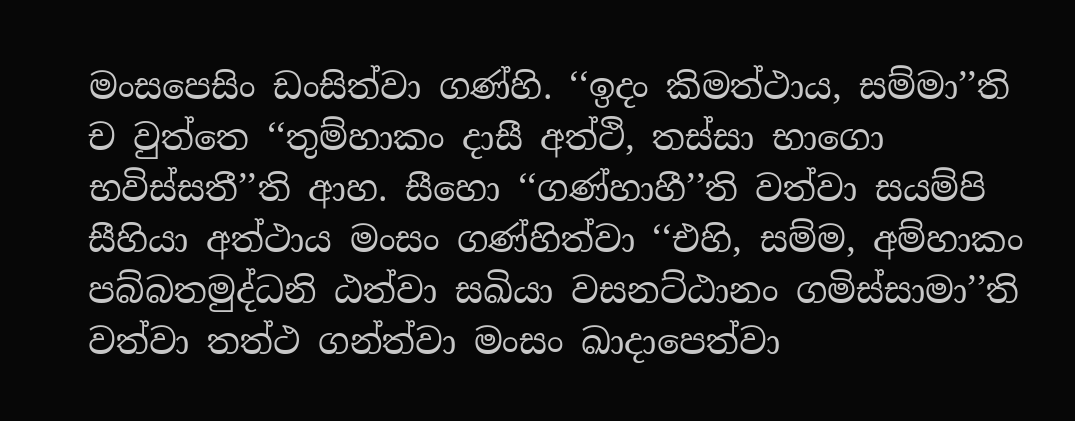මංසපෙසිං ඩංසිත්‌වා ගණ්‌හි. ‘‘ඉදං කිමත්‌ථාය, සම්‌මා’’ති ච වුත්‌තෙ ‘‘තුම්‌හාකං දාසී අත්‌ථි, තස්‌සා භාගො භවිස්‌සතී’’ති ආහ. සීහො ‘‘ගණ්‌හාහී’’ති වත්‌වා සයම්‌පි සීහියා අත්‌ථාය මංසං ගණ්‌හිත්‌වා ‘‘එහි, සම්‌ම, අම්‌හාකං පබ්‌බතමුද්‌ධනි ඨත්‌වා සඛියා වසනට්‌ඨානං ගමිස්‌සාමා’’ති වත්‌වා තත්‌ථ ගන්‌ත්‌වා මංසං ඛාදාපෙත්‌වා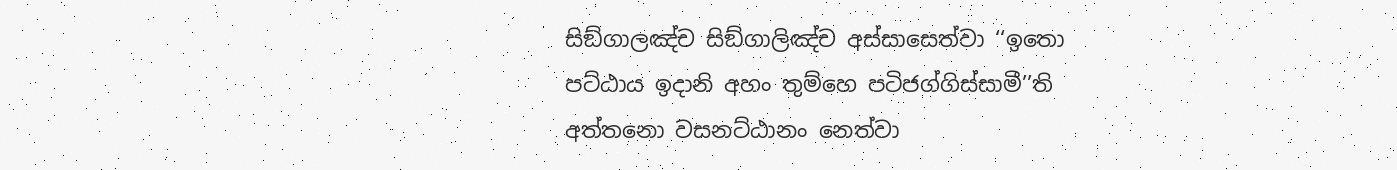සිඞ්‌ගාලඤ්‌ච සිඞ්‌ගාලිඤ්‌ච අස්‌සාසෙත්‌වා ‘‘ඉතො පට්‌ඨාය ඉදානි අහං තුම්‌හෙ පටිජග්‌ගිස්‌සාමී’’ති අත්‌තනො වසනට්‌ඨානං නෙත්‌වා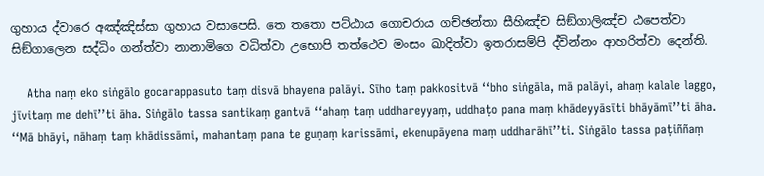ගුහාය ද්‌වාරෙ අඤ්‌ඤිස්‌සා ගුහාය වසාපෙසි. තෙ තතො පට්‌ඨාය ගොචරාය ගච්‌ඡන්‌තා සීහිඤ්‌ච සිඞ්‌ගාලිඤ්‌ච ඨපෙත්‌වා සිඞ්‌ගාලෙන සද්‌ධිං ගන්‌ත්‌වා නානාමිගෙ වධිත්‌වා උභොපි තත්‌ථෙව මංසං ඛාදිත්‌වා ඉතරාසම්‌පි ද්‌වින්‌නං ආහරිත්‌වා දෙන්‌ති.

    Atha naṃ eko siṅgālo gocarappasuto taṃ disvā bhayena palāyi. Sīho taṃ pakkositvā ‘‘bho siṅgāla, mā palāyi, ahaṃ kalale laggo, jīvitaṃ me dehī’’ti āha. Siṅgālo tassa santikaṃ gantvā ‘‘ahaṃ taṃ uddhareyyaṃ, uddhaṭo pana maṃ khādeyyāsīti bhāyāmī’’ti āha. ‘‘Mā bhāyi, nāhaṃ taṃ khādissāmi, mahantaṃ pana te guṇaṃ karissāmi, ekenupāyena maṃ uddharāhī’’ti. Siṅgālo tassa paṭiññaṃ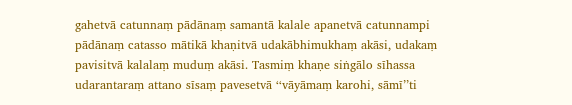gahetvā catunnaṃ pādānaṃ samantā kalale apanetvā catunnampi pādānaṃ catasso mātikā khaṇitvā udakābhimukhaṃ akāsi, udakaṃ pavisitvā kalalaṃ muduṃ akāsi. Tasmiṃ khaṇe siṅgālo sīhassa udarantaraṃ attano sīsaṃ pavesetvā ‘‘vāyāmaṃ karohi, sāmī’’ti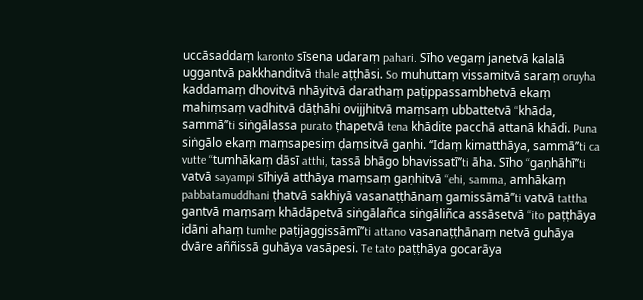uccāsaddaṃ karonto sīsena udaraṃ pahari. Sīho vegaṃ janetvā kalalā uggantvā pakkhanditvā thale aṭṭhāsi. So muhuttaṃ vissamitvā saraṃ oruyha kaddamaṃ dhovitvā nhāyitvā darathaṃ paṭippassambhetvā ekaṃ mahiṃsaṃ vadhitvā dāṭhāhi ovijjhitvā maṃsaṃ ubbattetvā ‘‘khāda, sammā’’ti siṅgālassa purato ṭhapetvā tena khādite pacchā attanā khādi. Puna siṅgālo ekaṃ maṃsapesiṃ ḍaṃsitvā gaṇhi. ‘‘Idaṃ kimatthāya, sammā’’ti ca vutte ‘‘tumhākaṃ dāsī atthi, tassā bhāgo bhavissatī’’ti āha. Sīho ‘‘gaṇhāhī’’ti vatvā sayampi sīhiyā atthāya maṃsaṃ gaṇhitvā ‘‘ehi, samma, amhākaṃ pabbatamuddhani ṭhatvā sakhiyā vasanaṭṭhānaṃ gamissāmā’’ti vatvā tattha gantvā maṃsaṃ khādāpetvā siṅgālañca siṅgāliñca assāsetvā ‘‘ito paṭṭhāya idāni ahaṃ tumhe paṭijaggissāmī’’ti attano vasanaṭṭhānaṃ netvā guhāya dvāre aññissā guhāya vasāpesi. Te tato paṭṭhāya gocarāya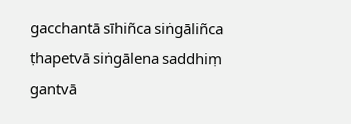gacchantā sīhiñca siṅgāliñca ṭhapetvā siṅgālena saddhiṃ gantvā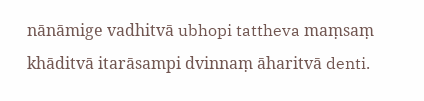nānāmige vadhitvā ubhopi tattheva maṃsaṃ khāditvā itarāsampi dvinnaṃ āharitvā denti.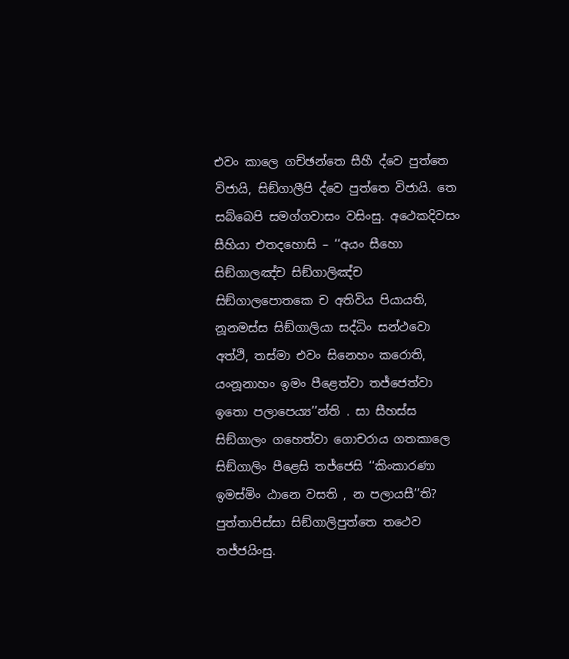එවං කාලෙ ගච්‌ඡන්‌තෙ සීහී ද්‌වෙ පුත්‌තෙ විජායි, සිඞ්‌ගාලීපි ද්‌වෙ පුත්‌තෙ විජායි. තෙ සබ්‌බෙපි සමග්‌ගවාසං වසිංසු. අථෙකදිවසං සීහියා එතදහොසි – ‘‘අයං සීහො සිඞ්‌ගාලඤ්‌ච සිඞ්‌ගාලිඤ්‌ච සිඞ්‌ගාලපොතකෙ ච අතිවිය පියායති, නූනමස්‌ස සිඞ්‌ගාලියා සද්‌ධිං සන්‌ථවො අත්‌ථි, තස්‌මා එවං සිනෙහං කරොති, යංනූනාහං ඉමං පීළෙත්‌වා තජ්‌ජෙත්‌වා ඉතො පලාපෙය්‍ය’’න්‌ති . සා සීහස්‌ස සිඞ්‌ගාලං ගහෙත්‌වා ගොචරාය ගතකාලෙ සිඞ්‌ගාලිං පීළෙසි තජ්‌ජෙසි ‘‘කිංකාරණා ඉමස්‌මිං ඨානෙ වසති , න පලායසී’’ති? පුත්‌තාපිස්‌සා සිඞ්‌ගාලිපුත්‌තෙ තථෙව තජ්‌ජයිංසු.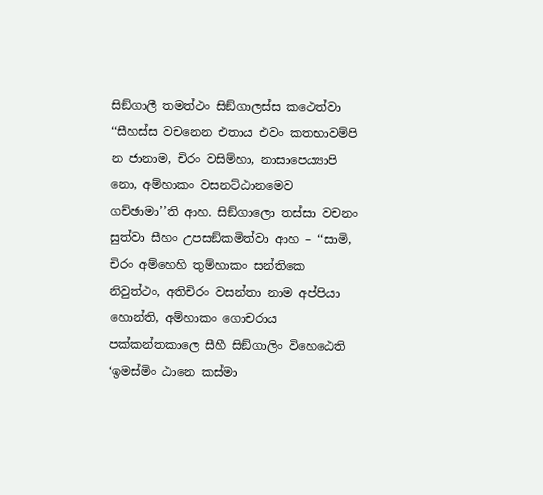සිඞ්‌ගාලී තමත්‌ථං සිඞ්‌ගාලස්‌ස කථෙත්‌වා ‘‘සීහස්‌ස වචනෙන එතාය එවං කතභාවම්‌පි න ජානාම, චිරං වසිම්‌හා, නාසාපෙය්‍යාපි නො, අම්‌හාකං වසනට්‌ඨානමෙව ගච්‌ඡාමා’’ති ආහ. සිඞ්‌ගාලො තස්‌සා වචනං සුත්‌වා සීහං උපසඞ්‌කමිත්‌වා ආහ – ‘‘සාමි, චිරං අම්‌හෙහි තුම්‌හාකං සන්‌තිකෙ නිවුත්‌ථං, අතිචිරං වසන්‌තා නාම අප්‌පියා හොන්‌ති, අම්‌හාකං ගොචරාය පක්‌කන්‌තකාලෙ සීහී සිඞ්‌ගාලිං විහෙඨෙති ‘ඉමස්‌මිං ඨානෙ කස්‌මා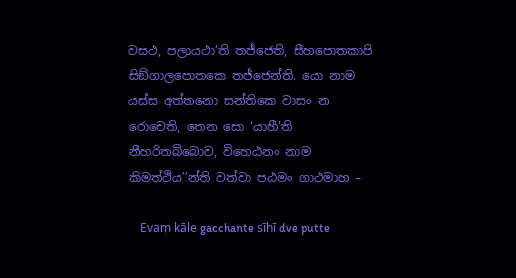වසථ, පලායථා’ති තජ්‌ජෙති, සීහපොතකාපි සිඞ්‌ගාලපොතකෙ තජ්‌ජෙන්‌ති. යො නාම යස්‌ස අත්‌තනො සන්‌තිකෙ වාසං න රොචෙති, තෙන සො ‘යාහී’ති නීහරිතබ්‌බොව, විහෙඨනං නාම කිමත්‌ථිය’’න්‌ති වත්‌වා පඨමං ගාථමාහ –

    Evaṃ kāle gacchante sīhī dve putte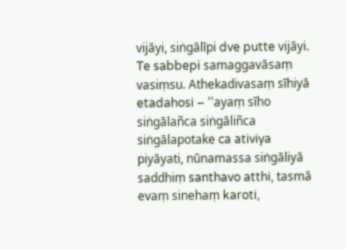vijāyi, siṅgālīpi dve putte vijāyi. Te sabbepi samaggavāsaṃ vasiṃsu. Athekadivasaṃ sīhiyā etadahosi – ‘‘ayaṃ sīho siṅgālañca siṅgāliñca siṅgālapotake ca ativiya piyāyati, nūnamassa siṅgāliyā saddhiṃ santhavo atthi, tasmā evaṃ sinehaṃ karoti,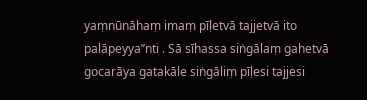yaṃnūnāhaṃ imaṃ pīḷetvā tajjetvā ito palāpeyya’’nti . Sā sīhassa siṅgālaṃ gahetvā gocarāya gatakāle siṅgāliṃ pīḷesi tajjesi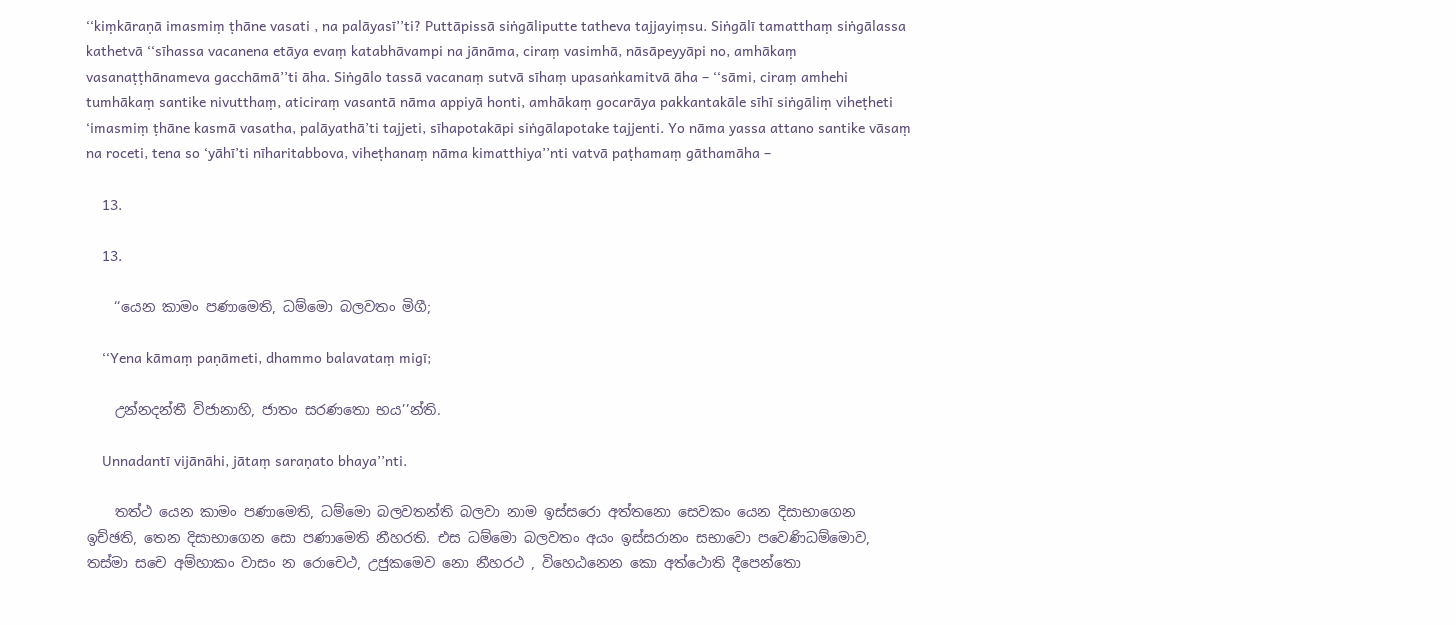‘‘kiṃkāraṇā imasmiṃ ṭhāne vasati , na palāyasī’’ti? Puttāpissā siṅgāliputte tatheva tajjayiṃsu. Siṅgālī tamatthaṃ siṅgālassa kathetvā ‘‘sīhassa vacanena etāya evaṃ katabhāvampi na jānāma, ciraṃ vasimhā, nāsāpeyyāpi no, amhākaṃ vasanaṭṭhānameva gacchāmā’’ti āha. Siṅgālo tassā vacanaṃ sutvā sīhaṃ upasaṅkamitvā āha – ‘‘sāmi, ciraṃ amhehi tumhākaṃ santike nivutthaṃ, aticiraṃ vasantā nāma appiyā honti, amhākaṃ gocarāya pakkantakāle sīhī siṅgāliṃ viheṭheti ‘imasmiṃ ṭhāne kasmā vasatha, palāyathā’ti tajjeti, sīhapotakāpi siṅgālapotake tajjenti. Yo nāma yassa attano santike vāsaṃ na roceti, tena so ‘yāhī’ti nīharitabbova, viheṭhanaṃ nāma kimatthiya’’nti vatvā paṭhamaṃ gāthamāha –

    13.

    13.

    ‘‘යෙන කාමං පණාමෙති, ධම්‌මො බලවතං මිගී;

    ‘‘Yena kāmaṃ paṇāmeti, dhammo balavataṃ migī;

    උන්‌නදන්‌තී විජානාහි, ජාතං සරණතො භය’’න්‌ති.

    Unnadantī vijānāhi, jātaṃ saraṇato bhaya’’nti.

    තත්‌ථ යෙන කාමං පණාමෙති, ධම්‌මො බලවතන්‌ති බලවා නාම ඉස්‌සරො අත්‌තනො සෙවකං යෙන දිසාභාගෙන ඉච්‌ඡති, තෙන දිසාභාගෙන සො පණාමෙති නීහරති. එස ධම්‌මො බලවතං අයං ඉස්‌සරානං සභාවො පවෙණිධම්‌මොව, තස්‌මා සචෙ අම්‌හාකං වාසං න රොචෙථ, උජුකමෙව නො නීහරථ , විහෙඨනෙන කො අත්‌ථොති දීපෙන්‌තො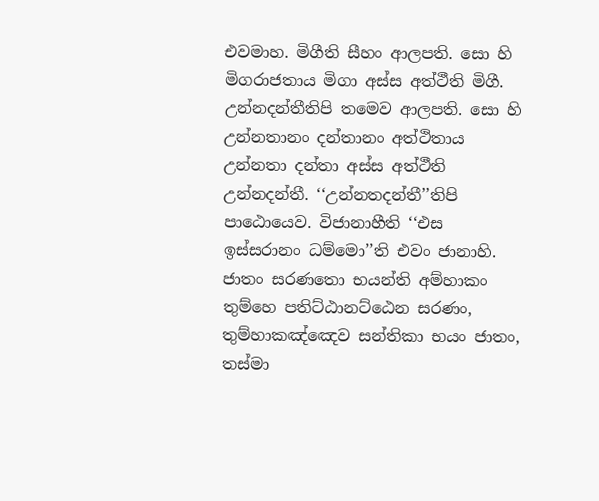එවමාහ. මිගීති සීහං ආලපති. සො හි මිගරාජතාය මිගා අස්‌ස අත්‌ථීති මිගී. උන්‌නදන්‌තීතිපි තමෙව ආලපති. සො හි උන්‌නතානං දන්‌තානං අත්‌ථිතාය උන්‌නතා දන්‌තා අස්‌ස අත්‌ථීති උන්‌නදන්‌තී. ‘‘උන්‌නතදන්‌තී’’තිපි පාඨොයෙව. විජානාහීති ‘‘එස ඉස්‌සරානං ධම්‌මො’’ති එවං ජානාහි. ජාතං සරණතො භයන්‌ති අම්‌හාකං තුම්‌හෙ පතිට්‌ඨානට්‌ඨෙන සරණං, තුම්‌හාකඤ්‌ඤෙව සන්‌තිකා භයං ජාතං, තස්‌මා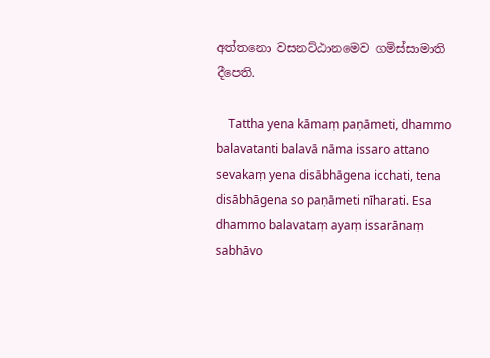අත්‌තනො වසනට්‌ඨානමෙව ගමිස්‌සාමාති දීපෙති.

    Tattha yena kāmaṃ paṇāmeti, dhammo balavatanti balavā nāma issaro attano sevakaṃ yena disābhāgena icchati, tena disābhāgena so paṇāmeti nīharati. Esa dhammo balavataṃ ayaṃ issarānaṃ sabhāvo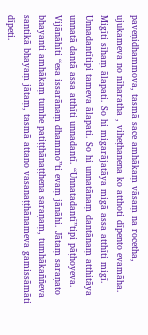paveṇidhammova, tasmā sace amhākaṃ vāsaṃ na rocetha, ujukameva no nīharatha , viheṭhanena ko atthoti dīpento evamāha. Migīti sīhaṃ ālapati. So hi migarājatāya migā assa atthīti migī. Unnadantītipi tameva ālapati. So hi unnatānaṃ dantānaṃ atthitāya unnatā dantā assa atthīti unnadantī. ‘‘Unnatadantī’’tipi pāṭhoyeva. Vijānāhīti ‘‘esa issarānaṃ dhammo’’ti evaṃ jānāhi. Jātaṃ saraṇato bhayanti amhākaṃ tumhe patiṭṭhānaṭṭhena saraṇaṃ, tumhākaññeva santikā bhayaṃ jātaṃ, tasmā attano vasanaṭṭhānameva gamissāmāti dīpeti.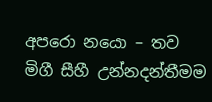අපරො නයො – තව මිගී සීහී උන්‌නදන්‌තීමම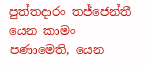පුත්‌තදාරං තජ්‌ජෙන්‌තී යෙන කාමං පණාමෙති, යෙන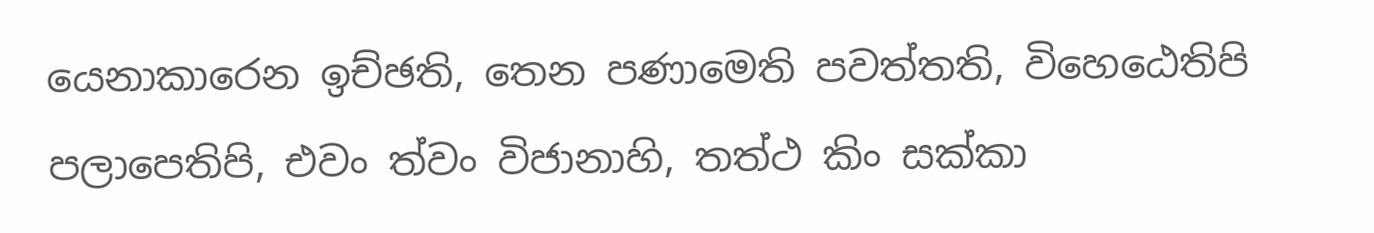යෙනාකාරෙන ඉච්‌ඡති, තෙන පණාමෙති පවත්‌තති, විහෙඨෙතිපි පලාපෙතිපි, එවං ත්‌වං විජානාහි, තත්‌ථ කිං සක්‌කා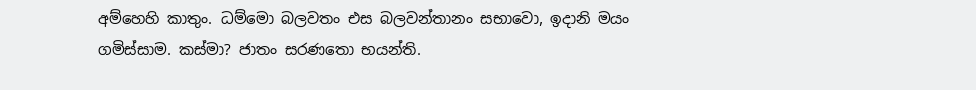අම්‌හෙහි කාතුං. ධම්‌මො බලවතං එස බලවන්‌තානං සභාවො, ඉදානි මයං ගමිස්‌සාම. කස්‌මා? ජාතං සරණතො භයන්‌ති.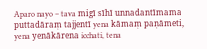Aparo nayo – tava migī sīhī unnadantīmama puttadāraṃ tajjentī yena kāmaṃ paṇāmeti, yena yenākārena icchati, tena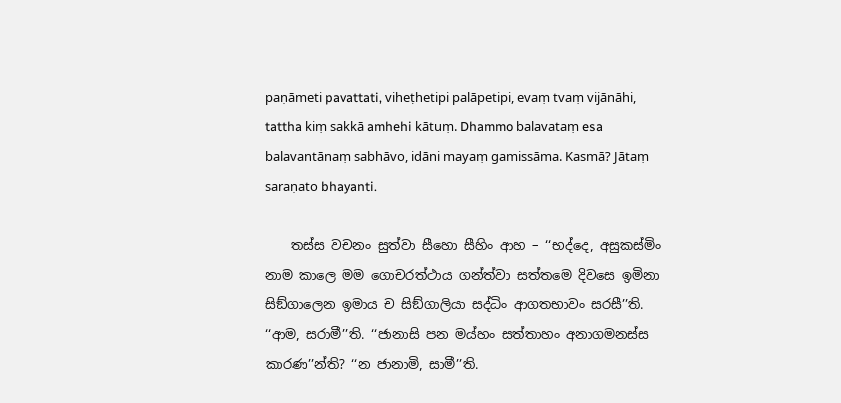paṇāmeti pavattati, viheṭhetipi palāpetipi, evaṃ tvaṃ vijānāhi, tattha kiṃ sakkā amhehi kātuṃ. Dhammo balavataṃ esa balavantānaṃ sabhāvo, idāni mayaṃ gamissāma. Kasmā? Jātaṃ saraṇato bhayanti.

    තස්‌ස වචනං සුත්‌වා සීහො සීහිං ආහ – ‘‘භද්‌දෙ, අසුකස්‌මිං නාම කාලෙ මම ගොචරත්‌ථාය ගන්‌ත්‌වා සත්‌තමෙ දිවසෙ ඉමිනා සිඞ්‌ගාලෙන ඉමාය ච සිඞ්‌ගාලියා සද්‌ධිං ආගතභාවං සරසී’’ති. ‘‘ආම, සරාමී’’ති. ‘‘ජානාසි පන මය්‌හං සත්‌තාහං අනාගමනස්‌ස කාරණ’’න්‌ති? ‘‘න ජානාමි, සාමී’’ති.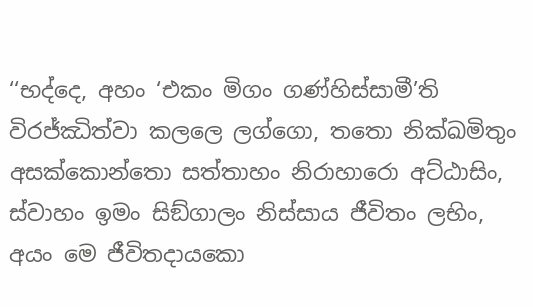‘‘භද්‌දෙ, අහං ‘එකං මිගං ගණ්‌හිස්‌සාමී’ති විරජ්‌ඣිත්‌වා කලලෙ ලග්‌ගො, තතො නික්‌ඛමිතුං අසක්‌කොන්‌තො සත්‌තාහං නිරාහාරො අට්‌ඨාසිං, ස්‌වාහං ඉමං සිඞ්‌ගාලං නිස්‌සාය ජීවිතං ලභිං, අයං මෙ ජීවිතදායකො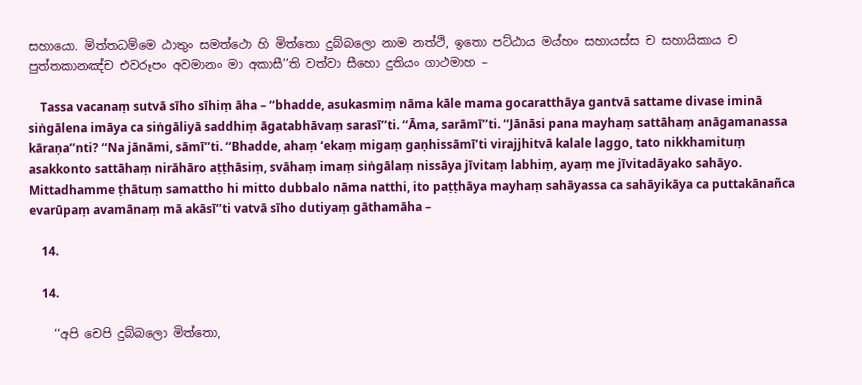සහායො. මිත්‌තධම්‌මෙ ඨාතුං සමත්‌ථො හි මිත්‌තො දුබ්‌බලො නාම නත්‌ථි, ඉතො පට්‌ඨාය මය්‌හං සහායස්‌ස ච සහායිකාය ච පුත්‌තකානඤ්‌ච එවරූපං අවමානං මා අකාසී’’ති වත්‌වා සීහො දුතියං ගාථමාහ –

    Tassa vacanaṃ sutvā sīho sīhiṃ āha – ‘‘bhadde, asukasmiṃ nāma kāle mama gocaratthāya gantvā sattame divase iminā siṅgālena imāya ca siṅgāliyā saddhiṃ āgatabhāvaṃ sarasī’’ti. ‘‘Āma, sarāmī’’ti. ‘‘Jānāsi pana mayhaṃ sattāhaṃ anāgamanassa kāraṇa’’nti? ‘‘Na jānāmi, sāmī’’ti. ‘‘Bhadde, ahaṃ ‘ekaṃ migaṃ gaṇhissāmī’ti virajjhitvā kalale laggo, tato nikkhamituṃ asakkonto sattāhaṃ nirāhāro aṭṭhāsiṃ, svāhaṃ imaṃ siṅgālaṃ nissāya jīvitaṃ labhiṃ, ayaṃ me jīvitadāyako sahāyo. Mittadhamme ṭhātuṃ samattho hi mitto dubbalo nāma natthi, ito paṭṭhāya mayhaṃ sahāyassa ca sahāyikāya ca puttakānañca evarūpaṃ avamānaṃ mā akāsī’’ti vatvā sīho dutiyaṃ gāthamāha –

    14.

    14.

    ‘‘අපි චෙපි දුබ්‌බලො මිත්‌තො,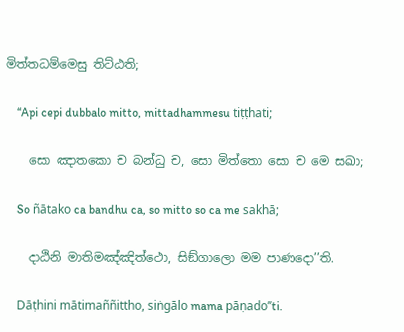මිත්‌තධම්‌මෙසු තිට්‌ඨති;

    ‘‘Api cepi dubbalo mitto, mittadhammesu tiṭṭhati;

    සො ඤාතකො ච බන්‌ධු ච, සො මිත්‌තො සො ච මෙ සඛා;

    So ñātako ca bandhu ca, so mitto so ca me sakhā;

    දාඨිනි මාතිමඤ්‌ඤිත්‌ථො, සිඞ්‌ගාලො මම පාණදො’’ති.

    Dāṭhini mātimaññittho, siṅgālo mama pāṇado’’ti.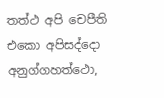තත්‌ථ අපි චෙපීති එකො අපිසද්‌දො අනුග්‌ගහත්‌ථො,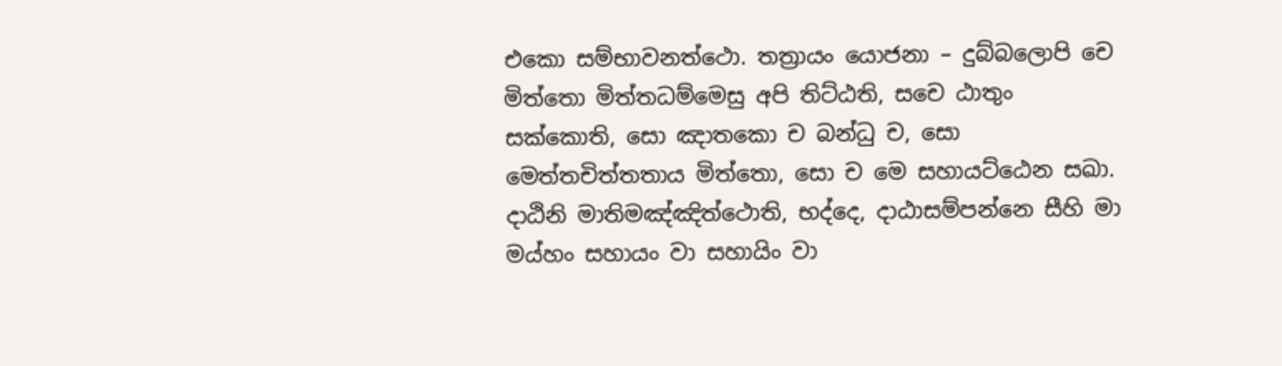එකො සම්‌භාවනත්‌ථො. තත්‍රායං යොජනා – දුබ්‌බලොපි චෙ මිත්‌තො මිත්‌තධම්‌මෙසු අපි තිට්‌ඨති, සචෙ ඨාතුං සක්‌කොති, සො ඤාතකො ච බන්‌ධු ච, සො මෙත්‌තචිත්‌තතාය මිත්‌තො, සො ච මෙ සහායට්‌ඨෙන සඛා. දාඨිනි මාතිමඤ්‌ඤිත්‌ථොති, භද්‌දෙ, දාඨාසම්‌පන්‌නෙ සීහි මා මය්‌හං සහායං වා සහායිං වා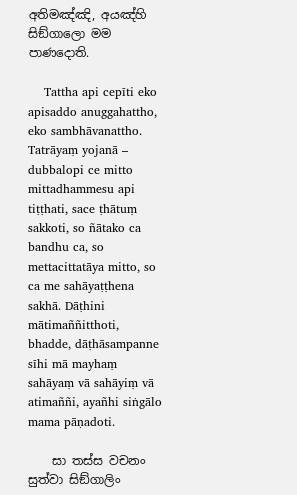අතිමඤ්‌ඤි, අයඤ්‌හි සිඞ්‌ගාලො මම පාණදොති.

    Tattha api cepīti eko apisaddo anuggahattho, eko sambhāvanattho. Tatrāyaṃ yojanā – dubbalopi ce mitto mittadhammesu api tiṭṭhati, sace ṭhātuṃ sakkoti, so ñātako ca bandhu ca, so mettacittatāya mitto, so ca me sahāyaṭṭhena sakhā. Dāṭhini mātimaññitthoti, bhadde, dāṭhāsampanne sīhi mā mayhaṃ sahāyaṃ vā sahāyiṃ vā atimaññi, ayañhi siṅgālo mama pāṇadoti.

    සා තස්‌ස වචනං සුත්‌වා සිඞ්‌ගාලිං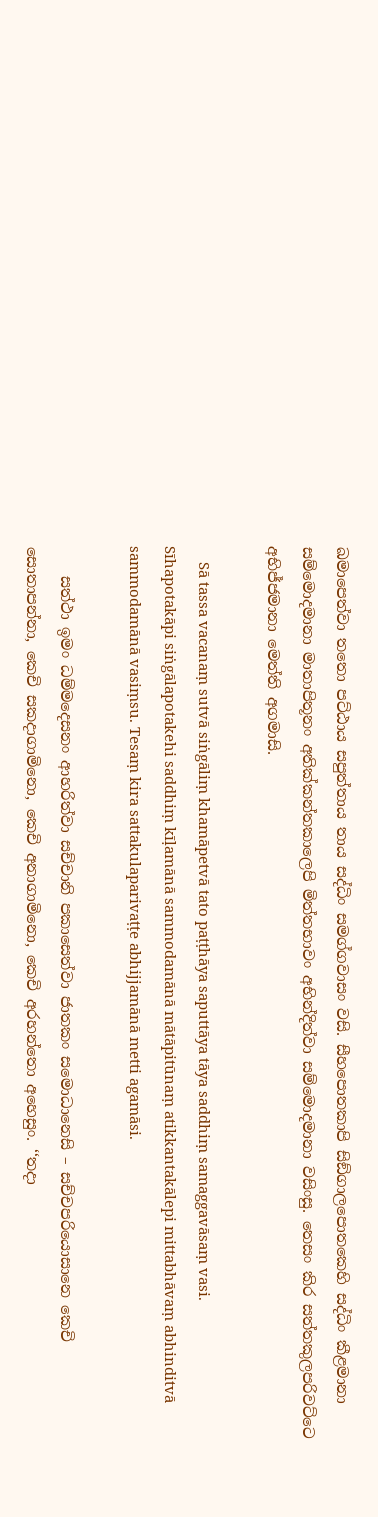ඛමාපෙත්‌වා තතො පට්‌ඨාය සපුත්‌තාය තාය සද්‌ධිං සමග්‌ගවාසං වසි. සීහපොතකාපි සිඞ්‌ගාලපොතකෙහි සද්‌ධිං කීළමානා සම්‌මොදමානා මාතාපිතූනං අතික්‌කන්‌තකාලෙපි මිත්‌තභාවං අභින්‌දිත්‌වා සම්‌මොදමානා වසිංසු. තෙසං කිර සත්‌තකුලපරිවට්‌ටෙ අභිජ්‌ජමානා මෙත්‌ති අගමාසි.

    Sā tassa vacanaṃ sutvā siṅgāliṃ khamāpetvā tato paṭṭhāya saputtāya tāya saddhiṃ samaggavāsaṃ vasi. Sīhapotakāpi siṅgālapotakehi saddhiṃ kīḷamānā sammodamānā mātāpitūnaṃ atikkantakālepi mittabhāvaṃ abhinditvā sammodamānā vasiṃsu. Tesaṃ kira sattakulaparivaṭṭe abhijjamānā metti agamāsi.

    සත්‌ථා ඉමං ධම්‌මදෙසනං ආහරිත්‌වා සච්‌චානි පකාසෙත්‌වා ජාතකං සමොධානෙසි – සච්‌චපරියොසානෙ කෙචි සොතාපන්‌නා, කෙචි සකදාගාමිනො, කෙචි අනාගාමිනො, කෙචි අරහන්‌තො අහෙසුං. ‘‘තදා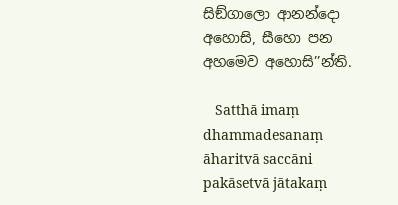සිඞ්‌ගාලො ආනන්‌දො අහොසි, සීහො පන අහමෙව අහොසි’’න්‌ති.

    Satthā imaṃ dhammadesanaṃ āharitvā saccāni pakāsetvā jātakaṃ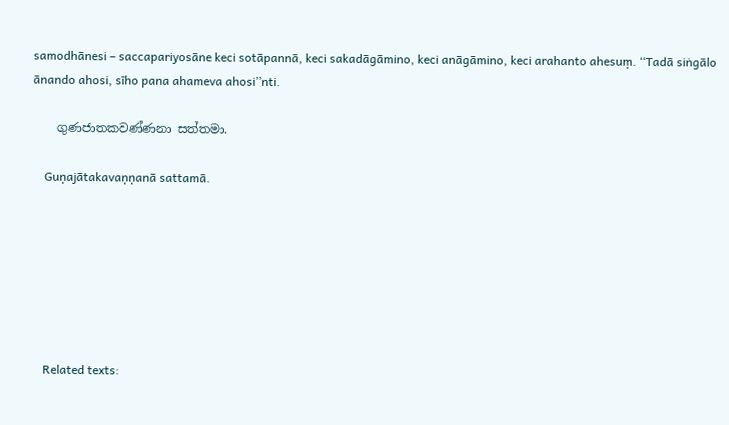samodhānesi – saccapariyosāne keci sotāpannā, keci sakadāgāmino, keci anāgāmino, keci arahanto ahesuṃ. ‘‘Tadā siṅgālo ānando ahosi, sīho pana ahameva ahosi’’nti.

    ගුණජාතකවණ්‌ණනා සත්‌තමා.

    Guṇajātakavaṇṇanā sattamā.







    Related texts: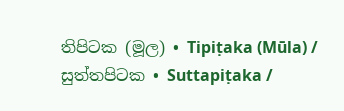තිපිටක (මූල) • Tipiṭaka (Mūla) / සුත්‌තපිටක • Suttapiṭaka /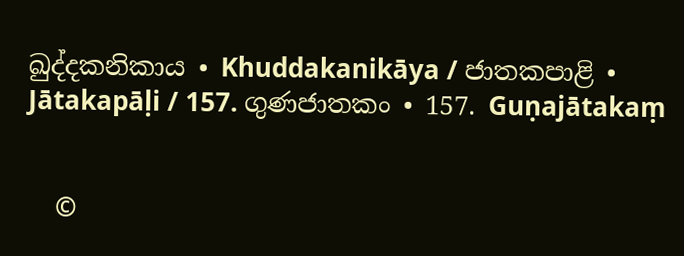ඛුද්‌දකනිකාය • Khuddakanikāya / ජාතකපාළි • Jātakapāḷi / 157. ගුණජාතකං • 157. Guṇajātakaṃ


    ©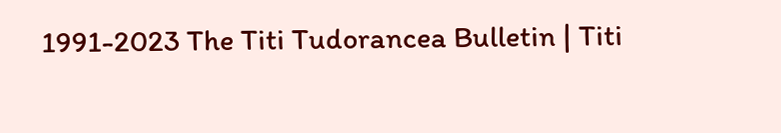1991-2023 The Titi Tudorancea Bulletin | Titi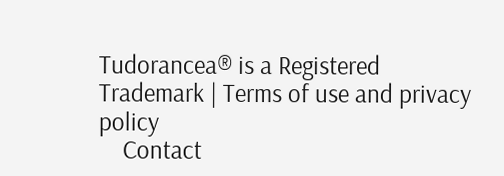Tudorancea® is a Registered Trademark | Terms of use and privacy policy
    Contact